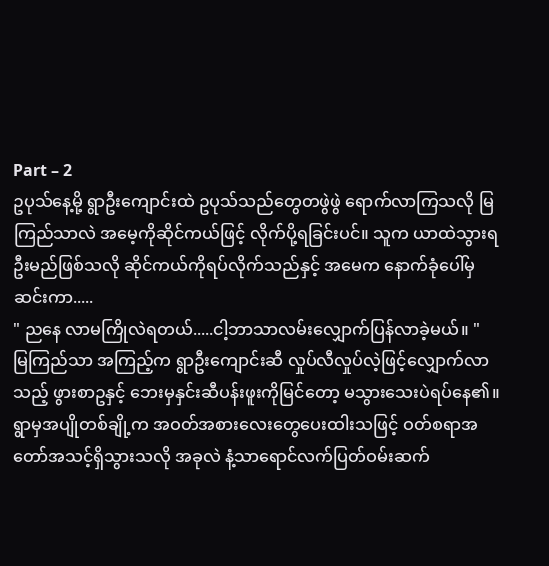Part – 2
ဥပုသ်နေ့မို့ ရွာဦးကျောင်းထဲ ဥပုသ်သည်တွေတဖွဲဖွဲ ရောက်လာကြသလို မြကြည်သာလဲ အမေ့ကိုဆိုင်ကယ်ဖြင့် လိုက်ပို့ရခြင်းပင်။ သူက ယာထဲသွားရဦးမည်ဖြစ်သလို ဆိုင်ကယ်ကိုရပ်လိုက်သည်နှင့် အမေက နောက်ခုံပေါ်မှဆင်းကာ.....
" ညနေ လာမကြိုလဲရတယ်.....ငါ့ဘာသာလမ်းလျှောက်ပြန်လာခဲ့မယ်။ "
မြကြည်သာ အကြည့်က ရွာဦးကျောင်းဆီ လှုပ်လီလှုပ်လဲ့ဖြင့်လျှောက်လာသည့် ဖွားစာဥနှင့် ဘေးမှနှင်းဆီပန်းဖူးကိုမြင်တော့ မသွားသေးပဲရပ်နေ၏။ ရွာမှအပျိုတစ်ချို့က အဝတ်အစားလေးတွေပေးထါးသဖြင့် ဝတ်စရာအတော်အသင့်ရှိသွားသလို အခုလဲ နံ့သာရောင်လက်ပြတ်ဝမ်းဆက်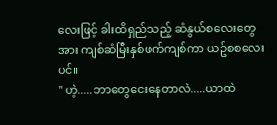လေးဖြင့် ခါးထိရှည်သည့် ဆံနွယ်စလေးတွေအား ကျစ်ဆံမြီးနှစ်ဖက်ကျစ်ကာ ယဥ်စစလေးပင်။
" ဟဲ့.....ဘာတွေငေးနေတာလဲ.....ယာထဲ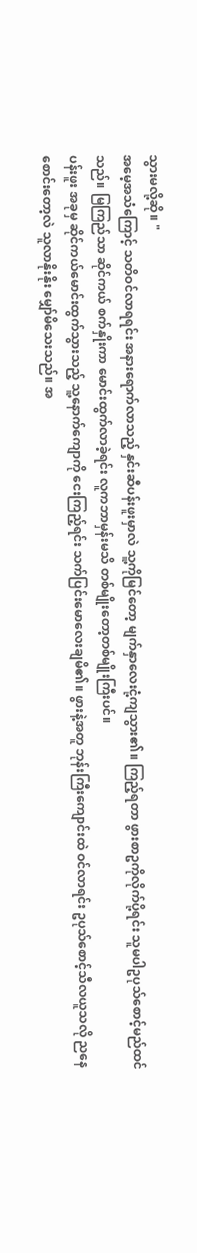သွားမလို့ဆို။ "
အမေ့အသံကြောင့် သတိဝင်လာရရင်း အနားရောက်လာသည့် နှင်းဆီပန်းဖူးမှာလဲ သူ့ကိုမြင်တော့ မျက်နှာလေးငုံ့ကျသွား၏။ ကြည့်ရတာ ဖွားစာဥကိုလိုက်ပို့ရင်း သူမပါဥပုသ်စောင့်မည်ထင်သည်။ မြကြည်သာ ဆိုင်ကယ် စက်နှိုးကာ မောင်းထွက်လာခဲ့ရင်း လူကဘာမှန်းမသိ တစ်မျိုးတော့တစ်မျိုးကြီးပင်။
ပန်းဖူး အခုမှ ဆိုင်ကယ်မောင်းထွက်သွားသည့် သူ့နောက်ကျောကို ငေးကြည့်ရင်း သက်ပြင်းမောလေးချမိ၏။ ဖွားနဲ့အတူ ဘုန်းကြီးကျောင်းထဲ ဝင်လာရင်း ဥပုသ်စောင့်သီလယူသလို ညနေစောင်းတော့လဲ သူလာနိုးနိုး မျှော်မိသေးသည်။ အ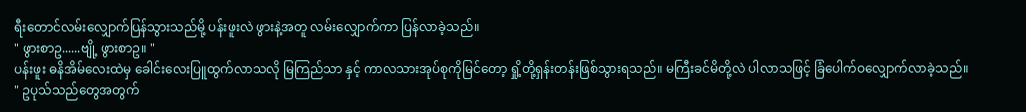ရီးတောင်လမ်းလျှောက်ပြန်သွားသည်မို့ ပန်းဖူးလဲ ဖွားနဲ့အတူ လမ်းလျှောက်ကာ ပြန်လာခဲ့သည်။
" ဖွားစာဥ......ဗျို့ ဖွားစာဥ။ "
ပန်းဖူး ဓနိအိမ်လေးထဲမှ ခေါင်းလေးပြူထွက်လာသလို မြကြည်သာ နှင့် ကာလသားအုပ်စုကိုမြင်တော့ ရှို့တို့ရှန်းတန်းဖြစ်သွားရသည်။ မကြီးခင်မိတို့လဲ ပါလာသဖြင့် ခြံပေါက်ဝလျှောက်လာခဲ့သည်။
" ဥပုသ်သည်တွေအတွက်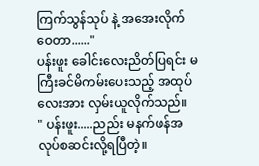ကြက်သွန်သုပ် နဲ့ အအေးလိုက်ဝေတာ......"
ပန်းဖူး ခေါင်းလေးညိတ်ပြရင်း မကြီးခင်မိကမ်းပေးသည့် အထုပ်လေးအား လှမ်းယူလိုက်သည်။
" ပန်းဖူး.....ညည်း မနက်ဖန်အလုပ်စဆင်းလို့ရပြီတဲ့။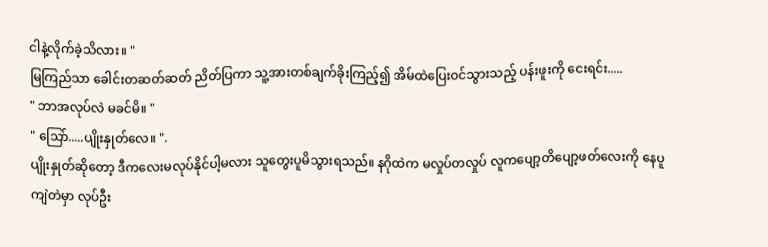ငါနဲ့လိုက်ခဲ့သိလား။ "
မြကြည်သာ ခေါင်းတဆတ်ဆတ် ညိတ်ပြကာ သူ့အားတစ်ချက်ခိုးကြည့်၍ အိမ်ထဲပြေးဝင်သွားသည့် ပန်းဖူးကို ငေးရင်း.....
" ဘာအလုပ်လဲ မခင်မိ။ "
" သြော်.....ပျိုးနှုတ်လေ။ ".
ပျိုးနှုတ်ဆိုတော့ ဒီကလေးမလုပ်နိုင်ပါ့မလား သူတွေးပူမိသွားရသည်။ နဂိုထဲက မလှုပ်တလှုပ် လူကပျော့တိပျော့ဖတ်လေးကို နေပူကျဲတဲမှာ လုပ်ဦး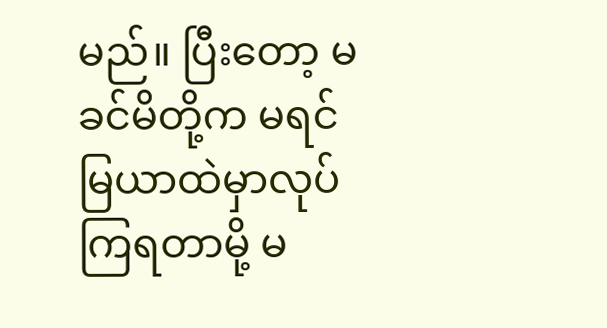မည်။ ပြီးတော့ မခင်မိတို့က မရင်မြယာထဲမှာလုပ်ကြရတာမို့ မ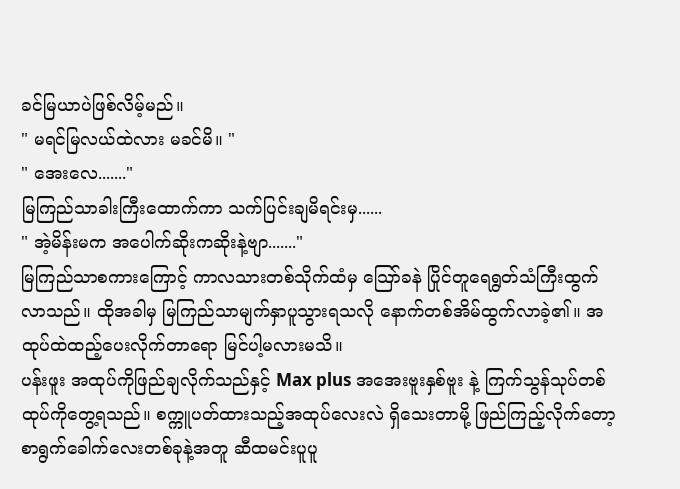ခင်မြယာပဲဖြစ်လိမ့်မည်။
" မရင်မြလယ်ထဲလား မခင်မိ။ "
" အေးလေ......."
မြကြည်သာခါးကြီးထောက်ကာ သက်ပြင်းချမိရင်းမှ......
" အဲ့မိန်းမက အပေါက်ဆိုးကဆိုးနဲ့ဗျာ......."
မြကြည်သာစကားကြောင့် ကာလသားတစ်သိုက်ထံမှ သြော်ခနဲ ပြိုင်တူရေရွတ်သံကြီးထွက်လာသည်။ ထိုအခါမှ မြကြည်သာမျက်နှာပူသွားရသလို နောက်တစ်အိမ်ထွက်လာခဲ့၏။ အထုပ်ထဲထည့်ပေးလိုက်တာရော မြင်ပါ့မလားမသိ။
ပန်းဖူး အထုပ်ကိုဖြည်ချလိုက်သည်နှင့် Max plus အအေးဗူးနှစ်ဗူး နဲ့ ကြက်သွန်သုပ်တစ်ထုပ်ကိုတွေ့ရသည်။ စက္ကူပတ်ထားသည့်အထုပ်လေးလဲ ရှိသေးတာမို့ ဖြည်ကြည့်လိုက်တော့ စာရွက်ခေါက်လေးတစ်ခုနဲ့အတူ ဆီထမင်းပူပူ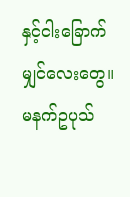နှင့်ငါးခြောက်မျှင်လေးတွေ။
မနက်ဥပုသ်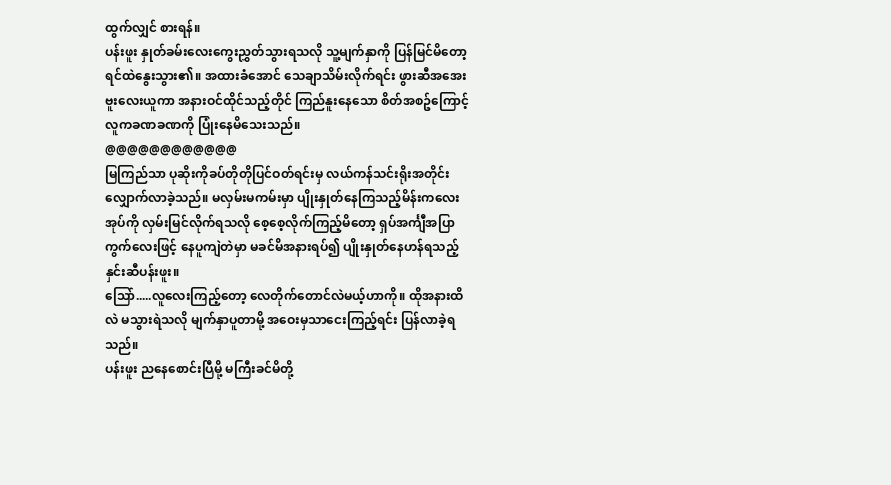ထွက်လျှင် စားရန်။
ပန်းဖူး နှုတ်ခမ်းလေးကွေးညွှတ်သွားရသလို သူ့မျက်နှာကို ပြန်မြင်မိတော့ ရင်ထဲနွေးသွား၏။ အထားခံအောင် သေချာသိမ်းလိုက်ရင်း ဖွားဆီအအေးဗူးလေးယူကာ အနားဝင်ထိုင်သည့်တိုင် ကြည်နူးနေသော စိတ်အစဥ်ကြောင့် လူကခဏခဏကို ပြုံးနေမိသေးသည်။
@@@@@@@@@@@@
မြကြည်သာ ပုဆိုးကိုခပ်တိုတိုပြင်ဝတ်ရင်းမှ လယ်ကန်သင်းရိုးအတိုင်း လျှောက်လာခဲ့သည်။ မလှမ်းမကမ်းမှာ ပျိုးနှုတ်နေကြသည့်မိန်းကလေးအုပ်ကို လှမ်းမြင်လိုက်ရသလို စေ့စေ့လိုက်ကြည့်မိတော့ ရှပ်အင်္ကျီအပြာကွက်လေးဖြင့် နေပူကျဲတဲမှာ မခင်မိအနားရပ်၍ ပျိုးနှုတ်နေဟန်ရသည့် နှင်းဆီပန်းဖူး။
သြော်.....လူလေးကြည့်တော့ လေတိုက်တောင်လဲမယ့်ဟာကို။ ထိုအနားထိလဲ မသွားရဲသလို မျက်နှာပူတာမို့ အဝေးမှသာငေးကြည့်ရင်း ပြန်လာခဲ့ရသည်။
ပန်းဖူး ညနေစောင်းပြီမို့ မကြီးခင်မိတို့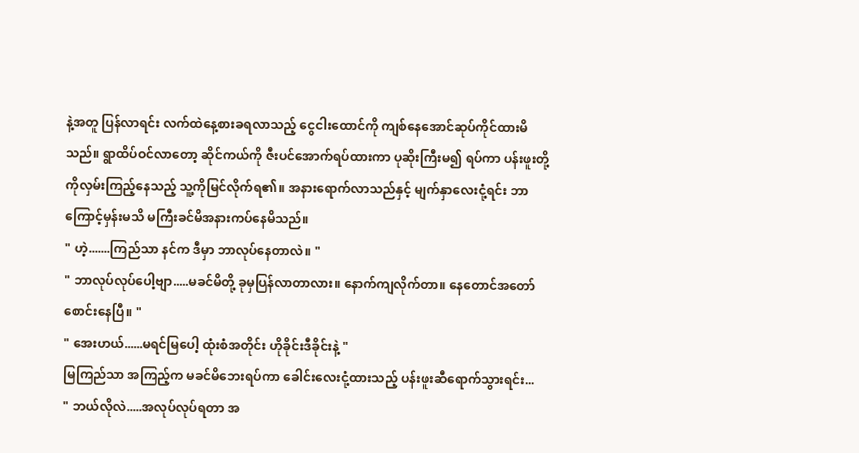နဲ့အတူ ပြန်လာရင်း လက်ထဲနေ့စားခရလာသည့် ငွေငါးထောင်ကို ကျစ်နေအောင်ဆုပ်ကိုင်ထားမိသည်။ ရွာထိပ်ဝင်လာတော့ ဆိုင်ကယ်ကို ဇီးပင်အောက်ရပ်ထားကာ ပုဆိုးကြီးမ၍ ရပ်ကာ ပန်းဖူးတို့ကိုလှမ်းကြည့်နေသည့် သူ့ကိုမြင်လိုက်ရ၏။ အနားရောက်လာသည်နှင့် မျက်နှာလေးငုံ့ရင်း ဘာကြောင့်မှန်းမသိ မကြီးခင်မိအနားကပ်နေမိသည်။
" ဟဲ့.......ကြည်သာ နင်က ဒီမှာ ဘာလုပ်နေတာလဲ။ "
" ဘာလုပ်လုပ်ပေါ့ဗျာ.....မခင်မိတို့ ခုမှပြန်လာတာလား။ နောက်ကျလိုက်တာ။ နေတောင်အတော်စောင်းနေပြီ။ "
" အေးဟယ်......မရင်မြပေါ့ ထုံးစံအတိုင်း ဟိုခိုင်းဒီခိုင်းနဲ့ "
မြကြည်သာ အကြည့်က မခင်မိဘေးရပ်ကာ ခေါင်းလေးငုံ့ထားသည့် ပန်းဖူးဆီရောက်သွားရင်း...
" ဘယ်လိုလဲ.....အလုပ်လုပ်ရတာ အ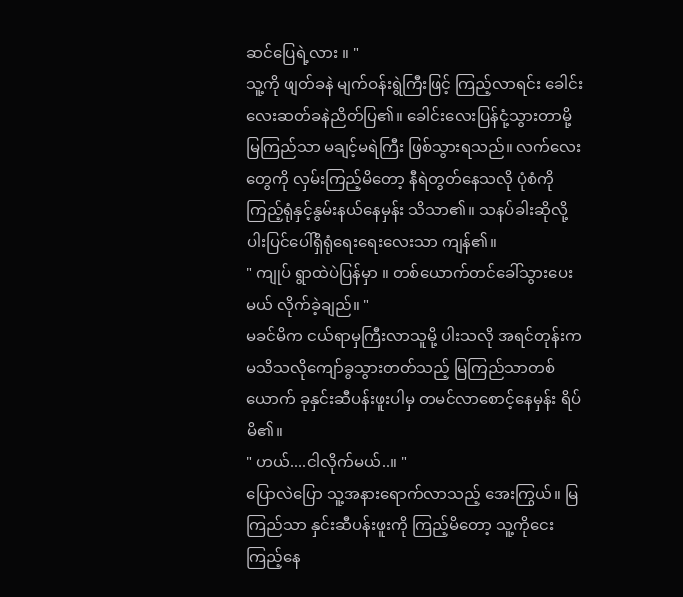ဆင်ပြေရဲ့လား ။ "
သူ့ကို ဖျတ်ခနဲ မျက်ဝန်းရွဲကြီးဖြင့် ကြည့်လာရင်း ခေါင်းလေးဆတ်ခနဲညိတ်ပြ၏။ ခေါင်းလေးပြန်ငုံ့သွားတာမို့ မြကြည်သာ မချင့်မရဲကြီး ဖြစ်သွားရသည်။ လက်လေးတွေကို လှမ်းကြည့်မိတော့ နီရဲတွတ်နေသလို ပုံစံကိုကြည့်ရုံနှင့်နွမ်းနယ်နေမှန်း သိသာ၏။ သနပ်ခါးဆိုလို့ ပါးပြင်ပေါ်ရှိရုံရေးရေးလေးသာ ကျန်၏။
" ကျုပ် ရွာထဲပဲပြန်မှာ ။ တစ်ယောက်တင်ခေါ်သွားပေးမယ် လိုက်ခဲ့ချည်။ "
မခင်မိက ငယ်ရာမှကြီးလာသူမို့ ပါးသလို အရင်တုန်းက မသိသလိုကျော်ခွသွားတတ်သည့် မြကြည်သာတစ်ယောက် ခုနှင်းဆီပန်းဖူးပါမှ တမင်လာစောင့်နေမှန်း ရိပ်မိ၏။
" ဟယ်....ငါလိုက်မယ်..။ "
ပြောလဲပြော သူ့အနားရောက်လာသည့် အေးကြွယ်။ မြကြည်သာ နှင်းဆီပန်းဖူးကို ကြည့်မိတော့ သူ့ကိုငေးကြည့်နေ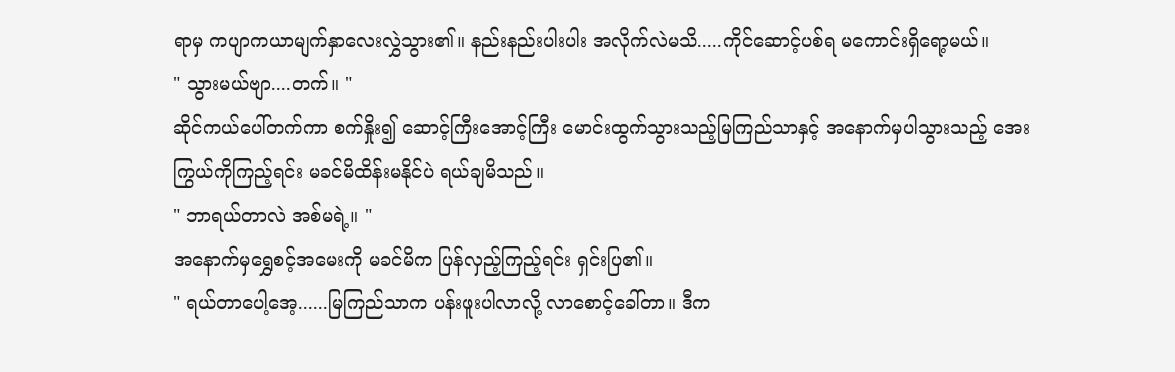ရာမှ ကပျာကယာမျက်နှာလေးလွှဲသွား၏။ နည်းနည်းပါးပါး အလိုက်လဲမသိ.....ကိုင်ဆောင့်ပစ်ရ မကောင်းရှိရော့မယ်။
" သွားမယ်ဗျာ....တက်။ "
ဆိုင်ကယ်ပေါ်တက်ကာ စက်နှိုး၍ ဆောင့်ကြီးအောင့်ကြီး မောင်းထွက်သွားသည့်မြကြည်သာနှင့် အနောက်မှပါသွားသည့် အေးကြွယ်ကိုကြည့်ရင်း မခင်မိထိန်းမနိုင်ပဲ ရယ်ချမိသည်။
" ဘာရယ်တာလဲ အစ်မရဲ့။ "
အနောက်မှရွှေစင့်အမေးကို မခင်မိက ပြန်လှည့်ကြည့်ရင်း ရှင်းပြ၏။
" ရယ်တာပေါ့အေ့......မြကြည်သာက ပန်းဖူးပါလာလို့ လာစောင့်ခေါ်တာ။ ဒီက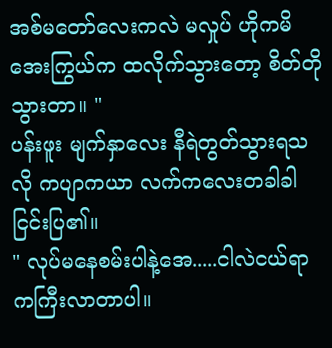အစ်မတော်လေးကလဲ မလှုပ် ဟိုကမိအေးကြွယ်က ထလိုက်သွားတော့ စိတ်တိုသွားတာ။ "
ပန်းဖူး မျက်နှာလေး နီရဲတွတ်သွားရသလို ကပျာကယာ လက်ကလေးတခါခါငြင်းပြ၏။
" လုပ်မနေစမ်းပါနဲ့အေ.....ငါလဲငယ်ရာကကြီးလာတာပါ။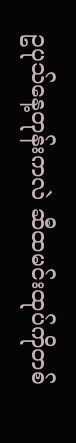ဥပုသ်နေ့တုန်းကလဲ ဆီထမင်းထုပ်ကိုတစ်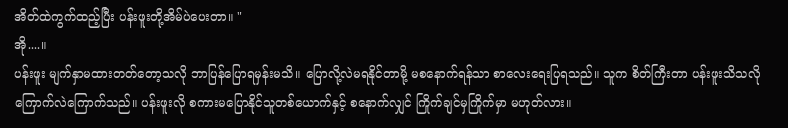အိတ်ထဲကွက်ထည့်ပြီး ပန်းဖူးတို့အိမ်ပဲပေးတာ။ "
အို....။
ပန်းဖူး မျက်နှာမထားတတ်တော့သလို ဘာပြန်ပြောရမှန်းမသိ။ ပြောလို့လဲမရနိုင်တာမို့ မစနောက်ရန်သာ စာလေးရေးပြရသည်။ သူက စိတ်ကြီးတာ ပန်းဖူးသိသလို ကြောက်လဲကြောက်သည်။ ပန်းဖူးလို စကားမပြောနိုင်သူတစ်ယောက်နှင့် စနောက်လျှင် ကြိုက်ချင်မှကြိုက်မှာ မဟုတ်လား။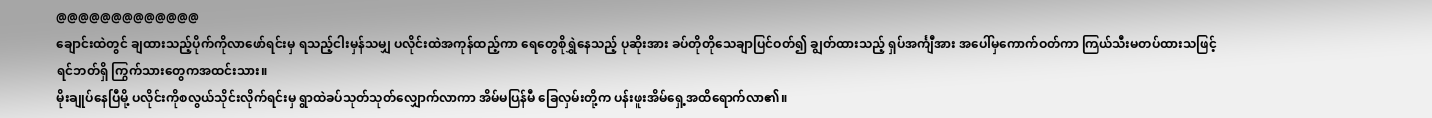@@@@@@@@@@@@@
ချောင်းထဲတွင် ချထားသည့်ပိုက်ကိုလာဖော်ရင်းမှ ရသည့်ငါးမှန်သမျှ ပလိုင်းထဲအကုန်ထည့်ကာ ရေတွေစိုရွှဲနေသည့် ပုဆိုးအား ခပ်တိုတိုသေချာပြင်ဝတ်၍ ချွတ်ထားသည့် ရှပ်အင်္ကျီအား အပေါ်မှကောက်ဝတ်ကာ ကြယ်သီးမတပ်ထားသဖြင့် ရင်ဘတ်ရှိ ကြွက်သားတွေကအထင်းသား။
မိုးချုပ်နေပြီမို့ ပလိုင်းကိုစလွယ်သိုင်းလိုက်ရင်းမှ ရွာထဲခပ်သုတ်သုတ်လျှောက်လာကာ အိမ်မပြန်မီ ခြေလှမ်းတို့က ပန်းဖူးအိမ်ရှေ့အထိရောက်လာ၏။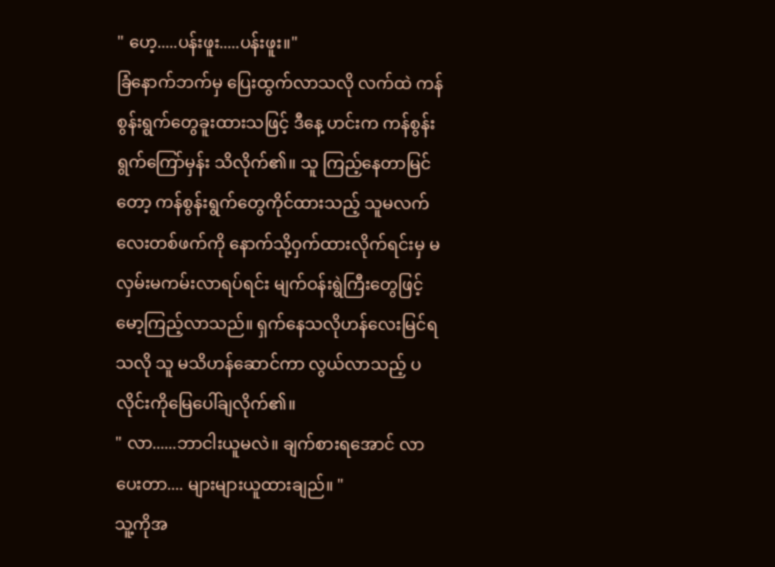" ဟေ့.....ပန်းဖူး.....ပန်းဖူး။"
ခြံနောက်ဘက်မှ ပြေးထွက်လာသလို လက်ထဲ ကန်စွန်းရွက်တွေခူးထားသဖြင့် ဒီနေ့ ဟင်းက ကန်စွန်းရွက်ကြော်မှန်း သိလိုက်၏။ သူ ကြည့်နေတာမြင်တော့ ကန်စွန်းရွက်တွေကိုင်ထားသည့် သူမလက်လေးတစ်ဖက်ကို နောက်သို့ဝှက်ထားလိုက်ရင်းမှ မလှမ်းမကမ်းလာရပ်ရင်း မျက်ဝန်းရွဲကြီးတွေဖြင့် မော့ကြည့်လာသည်။ ရှက်နေသလိုဟန်လေးမြင်ရသလို သူ မသိဟန်ဆောင်ကာ လွယ်လာသည့် ပလိုင်းကိုမြေပေါ်ချလိုက်၏။
" လာ......ဘာငါးယူမလဲ။ ချက်စားရအောင် လာပေးတာ.... များများယူထားချည်။ "
သူ့ကိုအ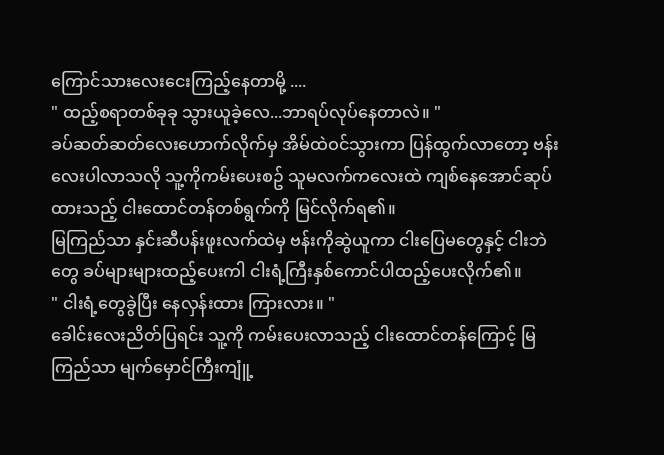ကြောင်သားလေးငေးကြည့်နေတာမို့ ....
" ထည့်စရာတစ်ခုခု သွားယူခဲ့လေ...ဘာရပ်လုပ်နေတာလဲ။ "
ခပ်ဆတ်ဆတ်လေးဟောက်လိုက်မှ အိမ်ထဲဝင်သွားကာ ပြန်ထွက်လာတော့ ဗန်းလေးပါလာသလို သူ့ကိုကမ်းပေးစဥ် သူမလက်ကလေးထဲ ကျစ်နေအောင်ဆုပ်ထားသည့် ငါးထောင်တန်တစ်ရွက်ကို မြင်လိုက်ရ၏။
မြကြည်သာ နှင်းဆီပန်းဖူးလက်ထဲမှ ဗန်းကိုဆွဲယူကာ ငါးပြေမတွေနှင့် ငါးဘဲတွေ ခပ်များများထည့်ပေးကါ ငါးရံ့ကြီးနှစ်ကောင်ပါထည့်ပေးလိုက်၏။
" ငါးရံ့တွေခွဲပြီး နေလှန်းထား ကြားလား။ "
ခေါင်းလေးညိတ်ပြရင်း သူ့ကို ကမ်းပေးလာသည့် ငါးထောင်တန်ကြောင့် မြကြည်သာ မျက်မှောင်ကြီးကျူံ့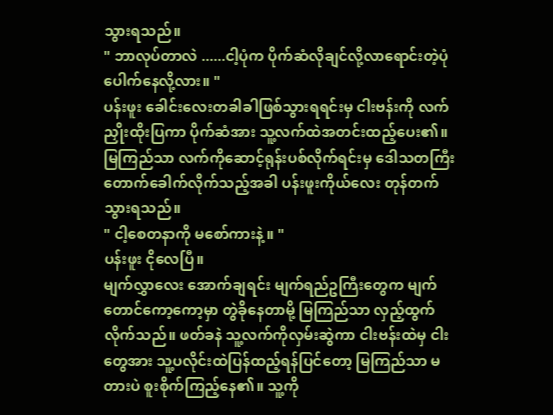သွားရသည်။
" ဘာလုပ်တာလဲ ......ငါ့ပုံက ပိုက်ဆံလိုချင်လို့လာရောင်းတဲ့ပုံပေါက်နေလို့လား။ "
ပန်းဖူး ခေါင်းလေးတခါခါဖြစ်သွားရရင်းမှ ငါးဗန်းကို လက်ညှိုးထိုးပြကာ ပိုက်ဆံအား သူ့လက်ထဲအတင်းထည့်ပေး၏။ မြကြည်သာ လက်ကိုဆောင့်ရုန်းပစ်လိုက်ရင်းမှ ဒေါသတကြီး တောက်ခေါက်လိုက်သည့်အခါ ပန်းဖူးကိုယ်လေး တုန်တက်သွားရသည်။
" ငါ့စေတနာကို မစော်ကားနဲ့ ။ "
ပန်းဖူး ငိုလေပြီ။
မျက်လွှာလေး အောက်ချရင်း မျက်ရည်ဥကြီးတွေက မျက်တောင်ကော့ကော့မှာ တွဲခိုနေတာမို့ မြကြည်သာ လှည့်ထွက်လိုက်သည်။ ဖတ်ခနဲ သူ့လက်ကိုလှမ်းဆွဲကာ ငါးဗန်းထဲမှ ငါးတွေအား သူ့ပလိုင်းထဲပြန်ထည့်ရန်ပြင်တော့ မြကြည်သာ မတားပဲ စူးစိုက်ကြည့်နေ၏။ သူ့ကို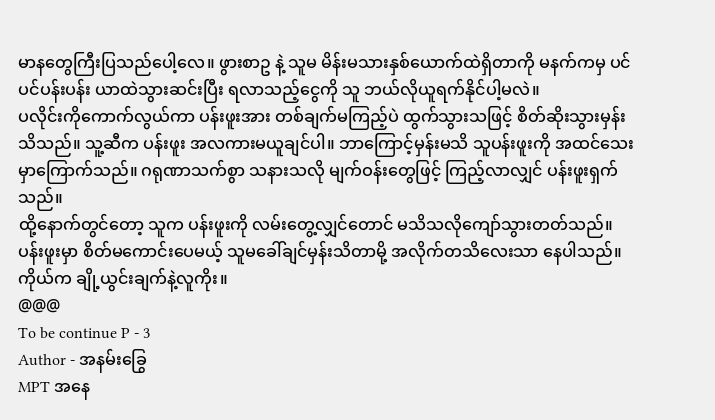မာနတွေကြီးပြသည်ပေါ့လေ။ ဖွားစာဥ နဲ့ သူမ မိန်းမသားနှစ်ယောက်ထဲရှိတာကို မနက်ကမှ ပင်ပင်ပန်းပန်း ယာထဲသွားဆင်းပြီး ရလာသည့်ငွေကို သူ ဘယ်လိုယူရက်နိုင်ပါ့မလဲ။
ပလိုင်းကိုကောက်လွယ်ကာ ပန်းဖူးအား တစ်ချက်မကြည့်ပဲ ထွက်သွားသဖြင့် စိတ်ဆိုးသွားမှန်းသိသည်။ သူ့ဆီက ပန်းဖူး အလကားမယူချင်ပါ။ ဘာကြောင့်မှန်းမသိ သူပန်းဖူးကို အထင်သေးမှာကြောက်သည်။ ဂရုဏာသက်စွာ သနားသလို မျက်ဝန်းတွေဖြင့် ကြည့်လာလျှင် ပန်းဖူးရှက်သည်။
ထို့နောက်တွင်တော့ သူက ပန်းဖူးကို လမ်းတွေ့လျှင်တောင် မသိသလိုကျော်သွားတတ်သည်။ ပန်းဖူးမှာ စိတ်မကောင်းပေမယ့် သူမခေါ်ချင်မှန်းသိတာမို့ အလိုက်တသိလေးသာ နေပါသည်။ ကိုယ်က ချို့ယွင်းချက်နဲ့လူကိုး။
@@@
To be continue P - 3
Author - အနမ်းခြွေ
MPT အနေ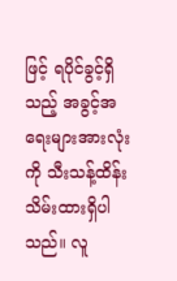ဖြင့် ရပိုင်ခွင့်ရှိသည့် အခွင့်အရေးများအားလုံးကို သီးသန့်ထိန်းသိမ်းထားရှိပါသည်။ လူ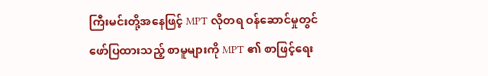ကြီးမင်းတို့အနေဖြင့် MPT လိုတရ ဝန်ဆောင်မှုတွင် ဖော်ပြထားသည့် စာမူများကို MPT ၏ စာဖြင့်ရေး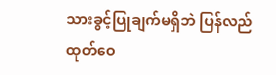သားခွင့်ပြုချက်မရှိဘဲ ပြန်လည်ထုတ်ဝေ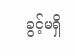ခွင့်မရှိ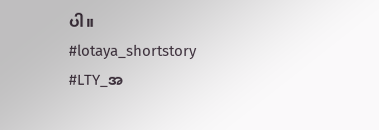ပါ။
#lotaya_shortstory
#LTY_အ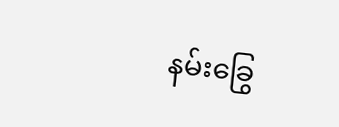နမ်းခြွေ